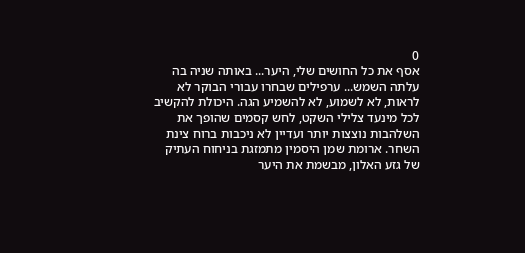0
אסף את כל החושים שלי, היער... באותה שניה בה עלתה השמש... ערפילים שבחרו עבורי הבוקר לא לראות, לא לשמוע, לא להשמיע הגה. היכולת להקשיב לכל מינעד צלילי השקט, לחש קסמים שהופך את השלהבות נוצצות יותר ועדיין לא ניכבות ברוח צינת השחר. ארומת שמן היסמין מתמזגת בניחוח העתיק של גזע האלון, מבשמת את היער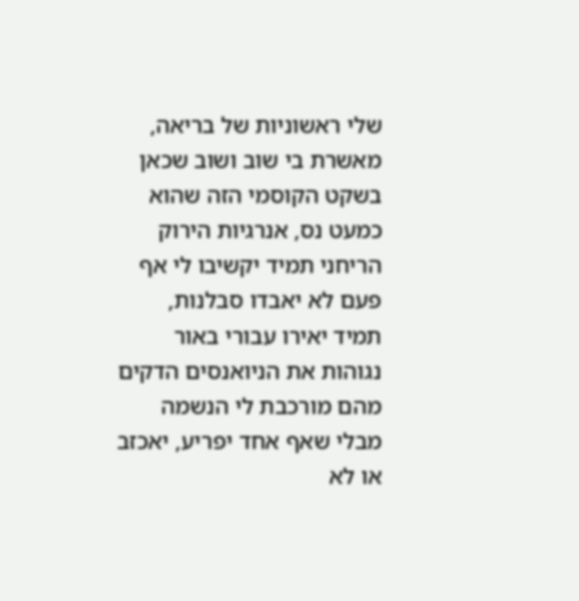שלי ראשוניות של בריאה, מאשרת בי שוב ושוב שכאן בשקט הקוסמי הזה שהוא כמעט נס, אנרגיות הירוק הריחני תמיד יקשיבו לי אף פעם לא יאבדו סבלנות, תמיד יאירו עבורי באור נגוהות את הניואנסים הדקים מהם מורכבת לי הנשמה מבלי שאף אחד יפריע, יאכזב או לא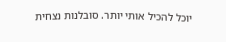יוכל להכיל אותי יותר. סובלנות נצחית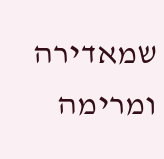שמאדירה ומרימה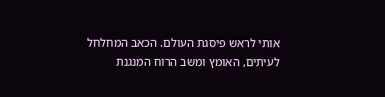אותי לראש פיסגת העולם. הכאב המחלחל לעיתים, האומץ ומשב הרוח המנגנת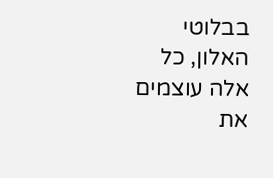בבלוטי האלון, כל אלה עוצמים את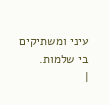עיני ומשתיקים בי שלמות.
|